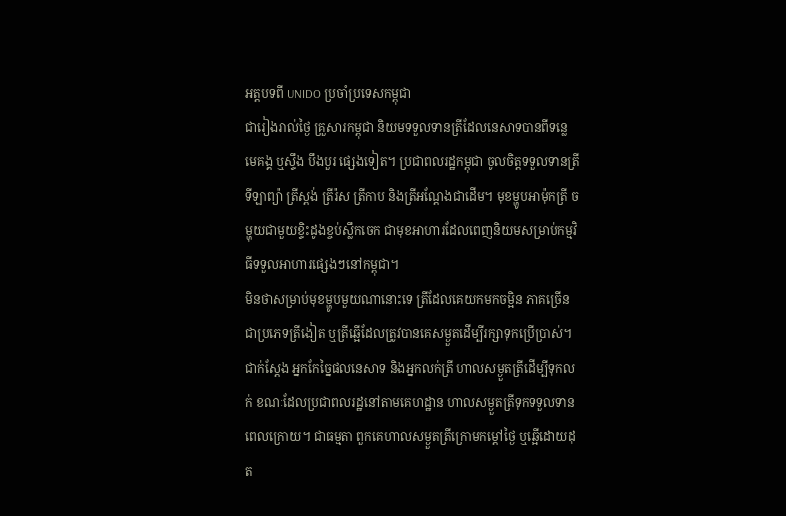អត្តបទពី UNIDO ប្រចាំប្រទេសកម្ពុជា
ជារៀងរាល់ថ្ងៃ គ្រួសារកម្ពុជា និយមទទួលទានត្រីដែលនេសាទបានពីទន្លេមេគង្គ ឬស្ទឹង បឹងបួរ ផ្សេងទៀត។ ប្រជាពលរដ្ឋកម្ពុជា ចូលចិត្តទទួលទានត្រីទីឡាព្យ៉ា ត្រីស្ពង់ ត្រីរ៉ស ត្រីកាប និងត្រីអណ្តែងជាដើម។ មុខម្ហូបអាម៉ុកត្រី ចម្ហុយជាមួយខ្ទិះដូងខ្ចប់ស្លឹកចេក ជាមុខអាហារដែលពេញនិយមសម្រាប់កម្មវិធីទទួលអាហារផ្សេងៗនៅកម្ពុជា។
មិនថាសម្រាប់មុខម្ហូបមួយណានោះទេ ត្រីដែលគេយកមកចម្អិន ភាគច្រើនជាប្រភេទត្រីងៀត ឬត្រីឆ្អើដែលត្រូវបានគេសម្ងួតដើម្បីរក្សាទុកប្រើប្រាស់។ ជាក់ស្តែង អ្នកកែច្នៃផលនេសាទ និងអ្នកលក់ត្រី ហាលសម្ងួតត្រីដើម្បីទុកលក់ ខណៈដែលប្រជាពលរដ្ឋនៅតាមគេហដ្ឋាន ហាលសម្ងួតត្រីទុកទទួលទានពេលក្រោយ។ ជាធម្មតា ពួកគេហាលសម្ងួតត្រីក្រោមកម្តៅថ្ងៃ ឬឆ្អើដោយដុត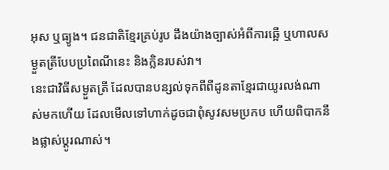អុស ឬធ្យូង។ ជនជាតិខ្មែរគ្រប់រូប ដឹងយ៉ាងច្បាស់អំពីការឆ្អើ ឬហាលសម្ងួតត្រីបែបប្រពៃណីនេះ និងក្លិនរបស់វា។
នេះជាវិធីសម្ងួតត្រី ដែលបានបន្សល់ទុកពីពីដូនតាខ្មែរជាយូរលង់ណាស់មកហើយ ដែលមើលទៅហាក់ដូចជាពុំសូវសមប្រកប ហើយពិបាកនឹងផ្លាស់ប្តូរណាស់។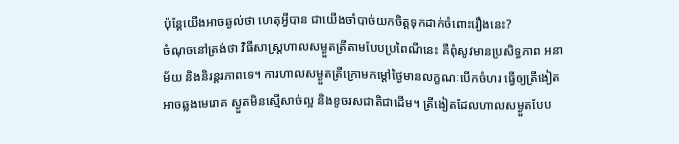ប៉ុន្តែយើងអាចឆ្ងល់ថា ហេតុអ្វីបាន ជាយើងចាំបាច់យកចិត្តទុកដាក់ចំពោះរឿងនេះ?
ចំណុចនៅត្រង់ថា វិធីសាស្រ្តហាលសម្ងួតត្រីតាមបែបប្រពៃណីនេះ គឺពុំសូវមានប្រសិទ្ធភាព អនាម័យ និងនិរន្តរភាពទេ។ ការហាលសម្ងួតត្រីក្រោមកម្តៅថ្ងៃមានលក្ខណៈបើកចំហរ ធ្វើឲ្យត្រីងៀតអាចឆ្លងមេរោគ ស្ងួតមិនស្មើសាច់ល្អ និងខូចរសជាតិជាដើម។ ត្រីងៀតដែលហាលសម្ងួតបែប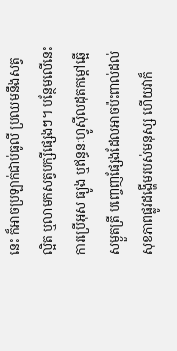នេះ ក៏អាចប្រឡាក់ជាប់ធូលី ប្រឈមនឹងសត្វល្អិត ឬលាមកសត្វបក្សីផ្សេងៗ។ បន្ថែមលើនេះ ការប្រើអុស ធ្យូង ឬឥន្ធនៈហ្វូស៊ីលដុតកម្តៅឆ្អើសម្ងួតត្រី បញ្ចេញផ្សែងដែលអាចប៉ះពាល់ដល់សុខភាពផ្លូវដង្ហើមរបស់មនុស្ស ហើយវាក៏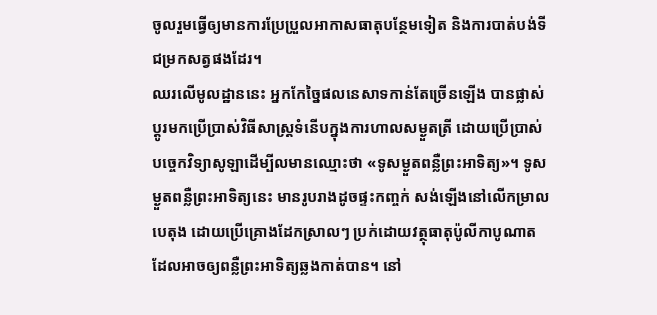ចូលរួមធ្វើឲ្យមានការប្រែប្រួលអាកាសធាតុបន្ថែមទៀត និងការបាត់បង់ទីជម្រកសត្វផងដែរ។
ឈរលើមូលដ្ឋាននេះ អ្នកកែច្នៃផលនេសាទកាន់តែច្រើនឡើង បានផ្លាស់ប្តូរមកប្រើប្រាស់វិធីសាស្ត្រទំនើបក្នុងការហាលសម្ងួតត្រី ដោយប្រើប្រាស់បច្ចេកវិទ្យាសូឡាដើម្បីលមានឈ្មោះថា «ទូសម្ងួតពន្លឺព្រះអាទិត្យ»។ ទូសម្ងួតពន្លឺព្រះអាទិត្យនេះ មានរូបរាងដូចផ្ទះកញ្ចក់ សង់ឡើងនៅលើកម្រាលបេតុង ដោយប្រើគ្រោងដែកស្រាលៗ ប្រក់ដោយវត្ថុធាតុប៉ូលីកាបូណាតដែលអាចឲ្យពន្លឺព្រះអាទិត្យឆ្លងកាត់បាន។ នៅ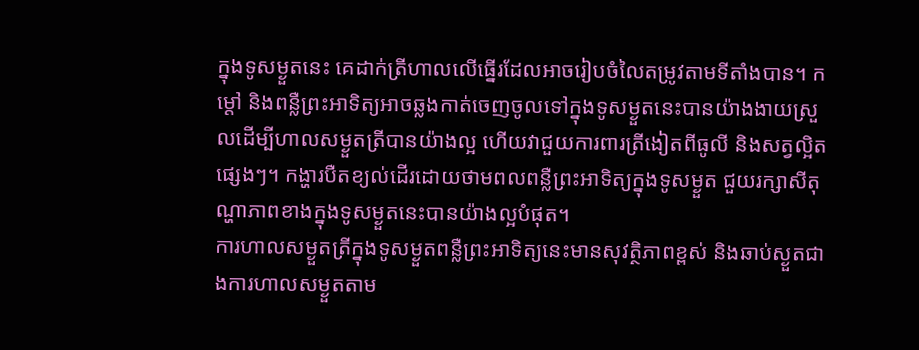ក្នុងទូសម្ងួតនេះ គេដាក់ត្រីហាលលើធ្នើរដែលអាចរៀបចំលៃតម្រូវតាមទីតាំងបាន។ កម្តៅ និងពន្លឺព្រះអាទិត្យអាចឆ្លងកាត់ចេញចូលទៅក្នុងទូសម្ងួតនេះបានយ៉ាងងាយស្រួលដើម្បីហាលសម្ងួតត្រីបានយ៉ាងល្អ ហើយវាជួយការពារត្រីងៀតពីធូលី និងសត្វល្អិតផ្សេងៗ។ កង្ហារបឺតខ្យល់ដើរដោយថាមពលពន្លឺព្រះអាទិត្យក្នុងទូសម្ងួត ជួយរក្សាសីតុណ្ហាភាពខាងក្នុងទូសម្ងួតនេះបានយ៉ាងល្អបំផុត។
ការហាលសម្ងួតត្រីក្នុងទូសម្ងួតពន្លឺព្រះអាទិត្យនេះមានសុវត្ថិភាពខ្ពស់ និងឆាប់ស្ងួតជាងការហាលសម្ងួតតាម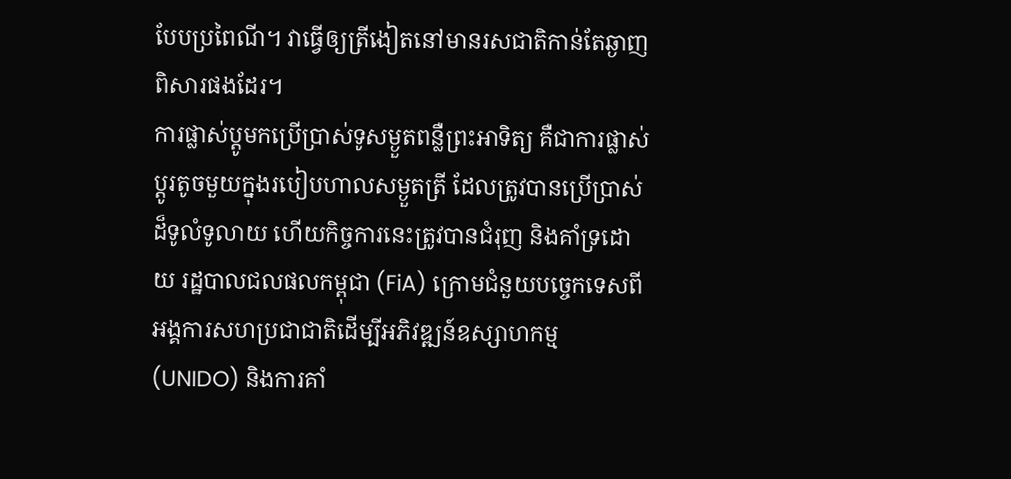បែបប្រពៃណី។ វាធ្វើឲ្យត្រីងៀតនៅមានរសជាតិកាន់តែឆ្ងាញពិសារផងដែរ។
ការផ្លាស់ប្តូមកប្រើប្រាស់ទូសម្ងួតពន្លឺព្រះអាទិត្យ គឺជាការផ្លាស់ប្តូរតូចមួយក្នុងរបៀបហាលសម្ងួតត្រី ដែលត្រូវបានប្រើប្រាស់ដ៏ទូលំទូលាយ ហើយកិច្ចការនេះត្រូវបានជំរុញ និងគាំទ្រដោយ រដ្ឋបាលជលផលកម្ពុជា (FiA) ក្រោមជំនួយបច្ចេកទេសពីអង្គការសហប្រជាជាតិដើម្បីអភិវឌ្ឍន៍ឧស្សាហកម្ម (UNIDO) និងការគាំ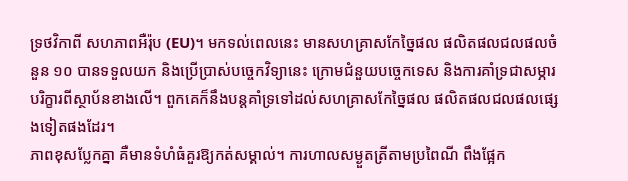ទ្រថវិកាពី សហភាពអឺរ៉ុប (EU)។ មកទល់ពេលនេះ មានសហគ្រាសកែច្នៃផល ផលិតផលជលផលចំនួន ១០ បានទទួលយក និងប្រើប្រាស់បច្ចេកវិទ្យានេះ ក្រោមជំនួយបច្ចេកទេស និងការគាំទ្រជាសម្ភារ បរិក្ខារពីស្ថាប័នខាងលើ។ ពួកគេក៏នឹងបន្តគាំទ្រទៅដល់សហគ្រាសកែច្នៃផល ផលិតផលជលផលផ្សេងទៀតផងដែរ។
ភាពខុសប្លែកគ្នា គឺមានទំហំធំគួរឱ្យកត់សម្គាល់។ ការហាលសម្ងួតត្រីតាមប្រពៃណី ពឹងផ្អែក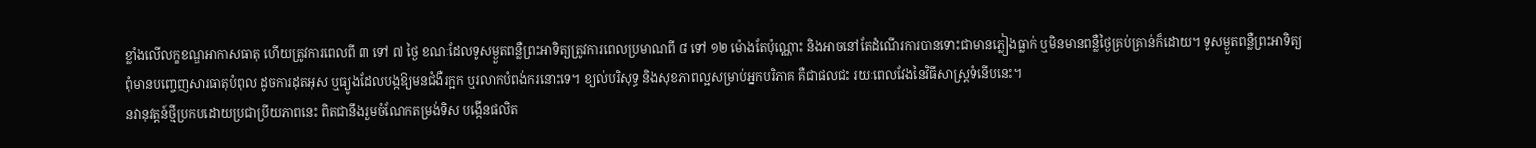ខ្លាំងលើលក្ខខណ្ឌអាកាសធាតុ ហើយត្រូវការពេលពី ៣ ទៅ ៧ ថ្ងៃ ខណៈដែលទូសម្ងួតពន្លឺព្រះអាទិត្យត្រូវការពេលប្រមាណពី ៨ ទៅ ១២ ម៉ោងតែប៉ុណ្ណោះ និងអាចនៅតែដំណើរការបានទោះជាមានភ្លៀងធ្លាក់ ឬមិនមានពន្លឺថ្ងៃគ្រប់គ្រាន់ក៏ដោយ។ ទូសម្ងួតពន្លឺព្រះអាទិត្យ ពុំមានបញ្ចេញសារធាតុបំពុល ដូចការដុតអុស ឬធ្យូងដែលបង្កឱ្យមនជំងឺរក្អក ឬរលាកបំពង់ករនោះទេ។ ខ្យល់បរិសុទ្ធ និងសុខភាពល្អសម្រាប់អ្នកបរិភាគ គឺជាផលជះ រយៈពេលវែងនៃវិធីសាស្ត្រទំនើបនេះ។
នវានុវត្តន៍ថ្មីប្រកបដោយប្រជាប្រីយភាពនេះ ពិតជានឹងរួមចំណែកតម្រង់ទិស បង្កើនផលិត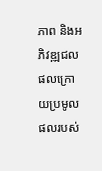ភាព និងអភិវឌ្ឍជលផលក្រោយប្រមូលផលរបស់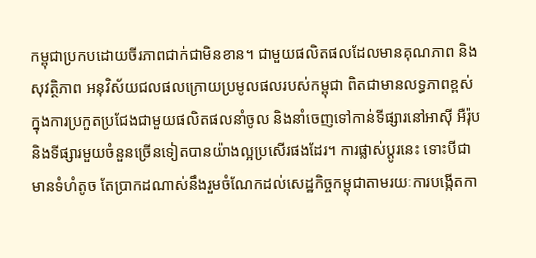កម្ពុជាប្រកបដោយចីរភាពជាក់ជាមិនខាន។ ជាមួយផលិតផលដែលមានគុណភាព និងសុវត្ថិភាព អនុវិស័យជលផលក្រោយប្រមូលផលរបស់កម្ពុជា ពិតជាមានលទ្ធភាពខ្ពស់ក្នុងការប្រកួតប្រជែងជាមួយផលិតផលនាំចូល និងនាំចេញទៅកាន់ទីផ្សារនៅអាស៊ី អឺរ៉ុប និងទីផ្សារមួយចំនួនច្រើនទៀតបានយ៉ាងល្អប្រសើរផងដែរ។ ការផ្លាស់ប្តូរនេះ ទោះបីជាមានទំហំតូច តែប្រាកដណាស់នឹងរួមចំណែកដល់សេដ្ឋកិច្ចកម្ពុជាតាមរយៈការបង្កើតកា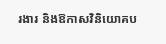រងារ និងឱកាសវិនិយោគប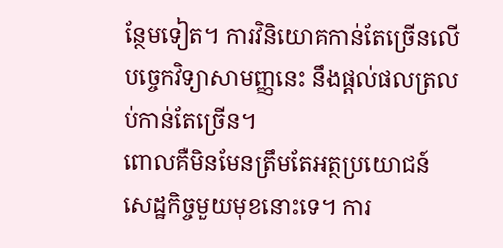ន្ថែមទៀត។ ការវិនិយោគកាន់តែច្រើនលើបច្ចេកវិទ្យាសាមញ្ញនេះ នឹងផ្តល់ផលត្រលប់កាន់តែច្រើន។
ពោលគឺមិនមែនត្រឹមតែអត្ថប្រយោជន៍សេដ្ឋកិច្ចមួយមុខនោះទេ។ ការ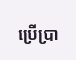ប្រើប្រា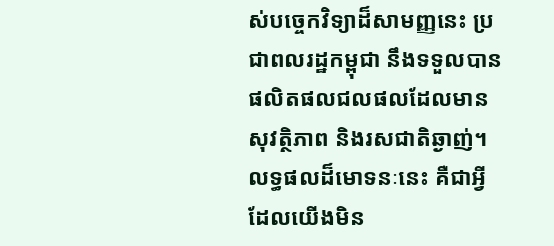ស់បច្ចេកវិទ្យាដ៏សាមញ្ញនេះ ប្រជាពលរដ្ឋកម្ពុជា នឹងទទួលបានផលិតផលជលផលដែលមានសុវត្ថិភាព និងរសជាតិឆ្ងាញ់។ លទ្ធផលដ៏មោទនៈនេះ គឺជាអ្វីដែលយើងមិន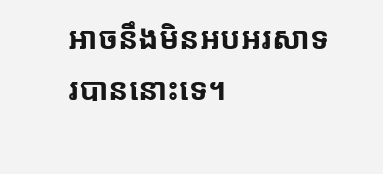អាចនឹងមិនអបអរសាទរបាននោះទេ។